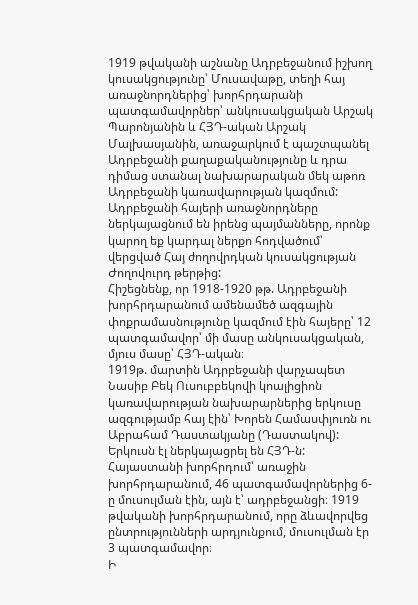1919 թվականի աշնանը Ադրբեջանում իշխող կուսակցությունը՝ Մուսավաթը, տեղի հայ առաջնորդներից՝ խորհրդարանի պատգամավորներ՝ անկուսակցական Արշակ Պարոնյանին և ՀՅԴ-ական Արշակ Մալխասյանին, առաջարկում է պաշտպանել Ադրբեջանի քաղաքականությունը և դրա դիմաց ստանալ նախարարական մեկ աթոռ Ադրբեջանի կառավարության կազմում: Ադրբեջանի հայերի առաջնորդները ներկայացնում են իրենց պայմանները, որոնք կարող եք կարդալ ներքո հոդվածում՝ վերցված Հայ ժողովրդկան կուսակցության Ժողովուրդ թերթից:
Հիշեցնենք, որ 1918-1920 թթ. Ադրբեջանի խորհրդարանում ամենամեծ ազգային փոքրամասնությունը կազմում էին հայերը՝ 12 պատգամավոր՝ մի մասը անկուսակցական, մյուս մասը՝ ՀՅԴ-ական։
1919թ. մարտին Ադրբեջանի վարչապետ Նասիբ Բեկ Ուսուբբեկովի կոալիցիոն կառավարության նախարարներից երկուսը ազգությամբ հայ էին՝ Խորեն Համասփյուռն ու Աբրահամ Դաստակյանը (Դաստակով): Երկուսն էլ ներկայացրել են ՀՅԴ-ն:
Հայաստանի խորհրդում՝ առաջին խորհրդարանում, 46 պատգամավորներից 6-ը մուսուլման էին, այն է՝ ադրբեջանցի։ 1919 թվականի խորհրդարանում, որը ձևավորվեց ընտրությունների արդյունքում, մուսուլման էր 3 պատգամավոր։
Ի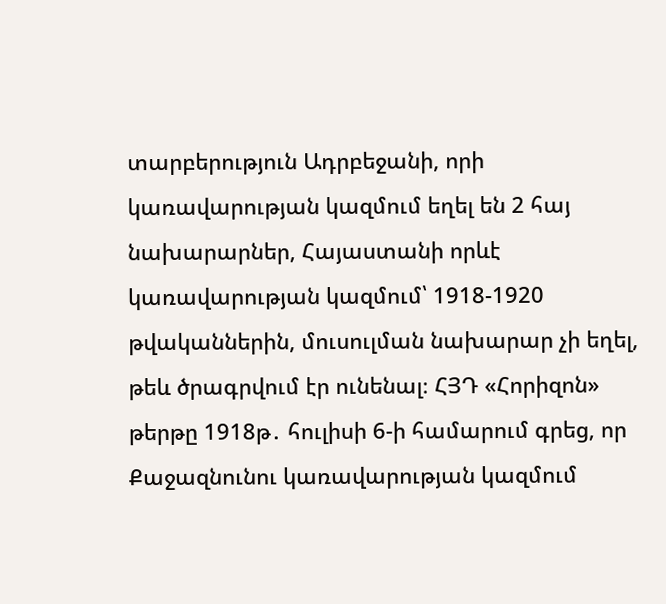տարբերություն Ադրբեջանի, որի կառավարության կազմում եղել են 2 հայ նախարարներ, Հայաստանի որևէ կառավարության կազմում՝ 1918-1920 թվականներին, մուսուլման նախարար չի եղել, թեև ծրագրվում էր ունենալ։ ՀՅԴ «Հորիզոն» թերթը 1918թ․ հուլիսի 6-ի համարում գրեց, որ Քաջազնունու կառավարության կազմում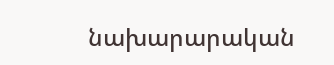նախարարական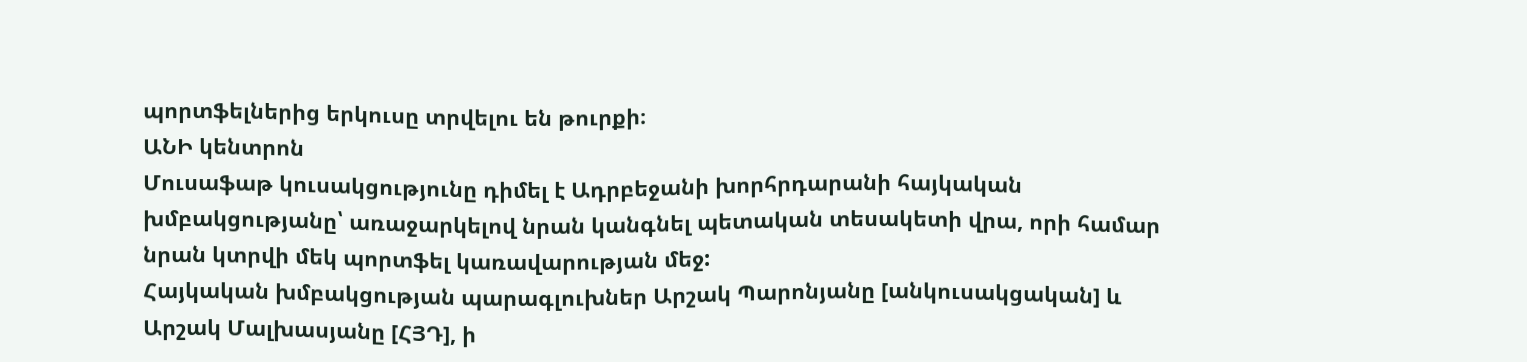պորտֆելներից երկուսը տրվելու են թուրքի։
ԱՆԻ կենտրոն
Մուսաֆաթ կուսակցությունը դիմել է Ադրբեջանի խորհրդարանի հայկական խմբակցությանը՝ առաջարկելով նրան կանգնել պետական տեսակետի վրա, որի համար նրան կտրվի մեկ պորտֆել կառավարության մեջ:
Հայկական խմբակցության պարագլուխներ Արշակ Պարոնյանը [անկուսակցական] և Արշակ Մալխասյանը [ՀՅԴ], ի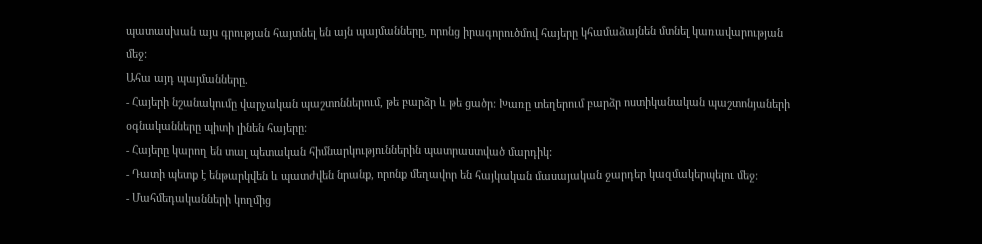պատասխան այս գրության հայտնել են այն պայմանները, որոնց իրագորուծմով հայերը կհամաձայնեն մտնել կառավարության մեջ:
Ահա այդ պայմանները.
- Հայերի նշանակումը վարչական պաշտոններում, թե բարձր և թե ցածր: Խառը տեղերում բարձր ոստիկանական պաշտոնյաների օգնականները պիտի լինեն հայերը:
- Հայերը կարող են տալ պետական հիմնարկություններին պատրաստված մարդիկ:
- Դատի պետք է ենթարկվեն և պատժվեն նրանք, որոնք մեղավոր են հայկական մասայական ջարդեր կազմակերպելու մեջ:
- Մահմեդականների կողմից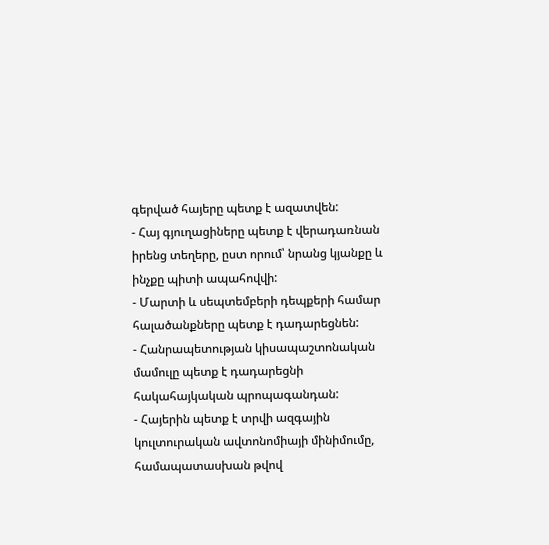գերված հայերը պետք է ազատվեն:
- Հայ գյուղացիները պետք է վերադառնան իրենց տեղերը, ըստ որում՝ նրանց կյանքը և ինչքը պիտի ապահովվի:
- Մարտի և սեպտեմբերի դեպքերի համար հալածանքները պետք է դադարեցնեն:
- Հանրապետության կիսապաշտոնական մամուլը պետք է դադարեցնի հակահայկական պրոպագանդան:
- Հայերին պետք է տրվի ազգային կուլտուրական ավտոնոմիայի մինիմումը, համապատասխան թվով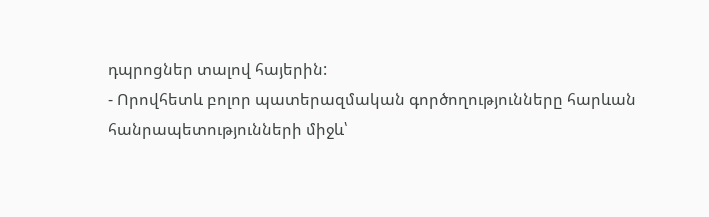դպրոցներ տալով հայերին:
- Որովհետև բոլոր պատերազմական գործողությունները հարևան հանրապետությունների միջև՝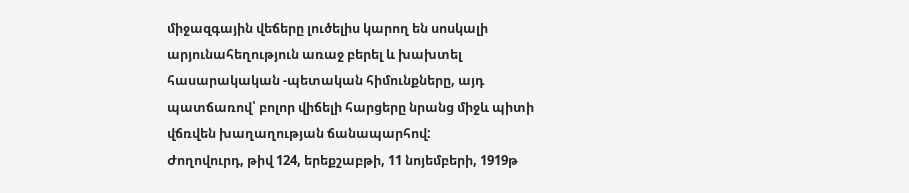միջազգային վեճերը լուծելիս կարող են սոսկալի արյունահեղություն առաջ բերել և խախտել հասարակական -պետական հիմունքները, այդ պատճառով՝ բոլոր վիճելի հարցերը նրանց միջև պիտի վճռվեն խաղաղության ճանապարհով:
Ժողովուրդ, թիվ 124, երեքշաբթի, 11 նոյեմբերի, 1919թ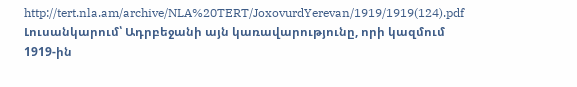http://tert.nla.am/archive/NLA%20TERT/JoxovurdYerevan/1919/1919(124).pdf
Լուսանկարում՝ Ադրբեջանի այն կառավարությունը, որի կազմում 1919-ին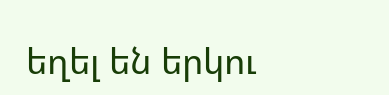եղել են երկու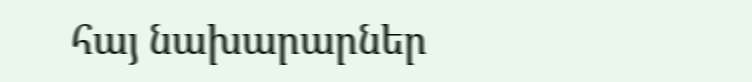հայ նախարարներ